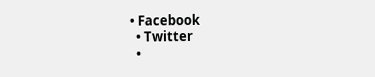• Facebook
  • Twitter
  •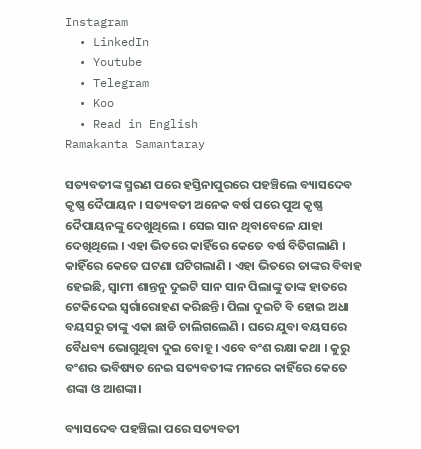Instagram
  • LinkedIn
  • Youtube
  • Telegram
  • Koo
  • Read in English
Ramakanta Samantaray

ସତ୍ୟବତୀଙ୍କ ସ୍ମରଣ ପରେ ହସ୍ତିନାପୁରରେ ପହଞ୍ଚିଲେ ବ୍ୟାସଦେବ କୃଷ୍ଣ ଦୈପାୟନ । ସତ୍ୟବତୀ ଅନେକ ବର୍ଷ ପରେ ପୁଅ କୃଷ୍ଣ ଦୈପାୟନଙ୍କୁ ଦେଖୁଥିଲେ । ସେଇ ସାନ ଥିବାବେଳେ ଯାହା ଦେଖିଥିଲେ । ଏହା ଭିତରେ କାହିଁରେ କେତେ ବର୍ଷ ବିତିଗଲାଣି । କାହିଁରେ କେତେ ଘଟଣା ଘଟିଗଲାଣି । ଏହା ଭିତରେ ତାଙ୍କର ବିବାହ ହେଇଛି, ସ୍ୱାମୀ ଶାନ୍ତନୁ ଦୁଇଟି ସାନ ସାନ ପିଲାଙ୍କୁ ତାଙ୍କ ହାତରେ ଟେକିଦେଇ ସ୍ୱର୍ଗାରୋହଣ କରିଛନ୍ତି। ପିଲା ଦୁଇଟି ବି ହୋଇ ଅଧା ବୟସରୁ ତାଙ୍କୁ ଏକା ଛାଡି ଚାଲିଗଲେଣି । ଘରେ ଯୁବା ବୟସରେ ବୈଧବ୍ୟ ଭୋଗୁଥିବା ଦୁଇ ବୋହୂ । ଏବେ ବଂଶ ରକ୍ଷା କଥା । କୁରୁ ବଂଶର ଭବିଷ୍ୟତ ନେଇ ସତ୍ୟବତୀଙ୍କ ମନରେ କାହିଁରେ କେତେ ଶଙ୍କା ଓ ଆଶଙ୍କା।

ବ୍ୟାସଦେବ ପହଞ୍ଚିଲା ପରେ ସତ୍ୟବତୀ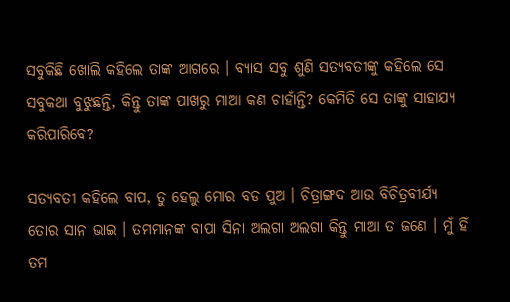ସବୁକିଛି ଖୋଲି କହିଲେ ତାଙ୍କ ଆଗରେ । ବ୍ୟାସ ସବୁ ଶୁଣି ସତ୍ୟବତୀଙ୍କୁ କହିଲେ ସେ ସବୁକଥା ବୁଝୁଛନ୍ତି, କିନ୍ତୁ ତାଙ୍କ ପାଖରୁ ମାଆ କଣ ଚାହାଁନ୍ତି? କେମିତି ସେ ତାଙ୍କୁ ସାହାଯ୍ୟ କରିପାରିବେ?

ସତ୍ୟବତୀ କହିଲେ ବାପ, ତୁ ହେଲୁ ମୋର ବଡ ପୁଅ । ଚିତ୍ରାଙ୍ଗଦ ଆଉ ବିଚିତ୍ରବୀର୍ଯ୍ୟ ତୋର ସାନ ଭାଇ । ତମମାନଙ୍କ ବାପା ସିନା ଅଲଗା ଅଲଗା କିନ୍ତୁ ମାଆ ତ ଜଣେ । ମୁଁ ହିଁ ତମ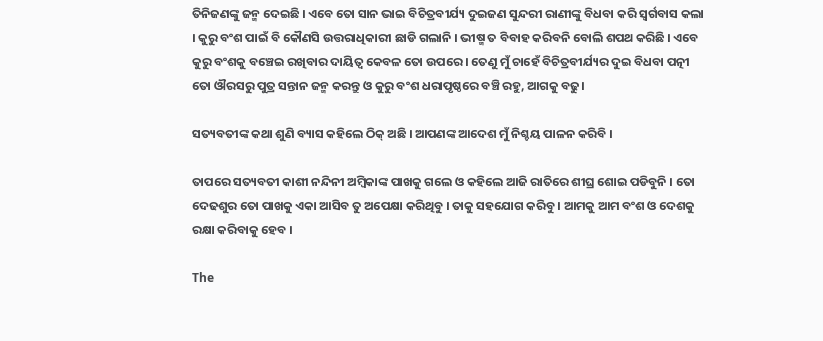ତିନିଜଣଙ୍କୁ ଜନ୍ମ ଦେଇଛି । ଏବେ ତୋ ସାନ ଭାଇ ବିଚିତ୍ରବୀର୍ଯ୍ୟ ଦୁଇଜଣ ସୁନ୍ଦରୀ ରାଣୀଙ୍କୁ ବିଧବା କରି ସ୍ୱର୍ଗବାସ କଲା । କୁରୁ ବଂଶ ପାଇଁ ବି କୌଣସି ଉତ୍ତରାଧିକାରୀ ଛାଡି ଗଲାନି । ଭୀଷ୍ମ ତ ବିବାହ କରିବନି ବୋଲି ଶପଥ କରିଛି । ଏବେ କୁରୁ ବଂଶକୁ ବଞ୍ଚେଇ ରଖିବାର ଦାୟିତ୍ୱ କେବଳ ତୋ ଉପରେ । ତେଣୁ ମୁଁ ଚାହେଁ ବିଚିତ୍ରବୀର୍ଯ୍ୟର ଦୁଇ ବିଧବା ପତ୍ନୀ ତୋ ଔରସରୁ ପୁତ୍ର ସନ୍ତାନ ଜନ୍ମ କରନ୍ତୁ ଓ କୁରୁ ବଂଶ ଧରାପୃଷ୍ଠରେ ବଞ୍ଚି ରହୁ, ଆଗକୁ ବଢୁ।

ସତ୍ୟବତୀଙ୍କ କଥା ଶୁଣି ବ୍ୟାସ କହିଲେ ଠିକ୍ ଅଛି । ଆପଣଙ୍କ ଆଦେଶ ମୁଁ ନିଶ୍ଚୟ ପାଳନ କରିବି ।

ତାପରେ ସତ୍ୟବତୀ କାଶୀ ନନ୍ଦିନୀ ଅମ୍ବିକାଙ୍କ ପାଖକୁ ଗଲେ ଓ କହିଲେ ଆଜି ରାତିରେ ଶୀଘ୍ର ଶୋଇ ପଡିବୁନି । ତୋ ଦେଢଶୁର ତୋ ପାଖକୁ ଏକା ଆସିବ ତୁ ଅପେକ୍ଷା କରିଥିବୁ । ତାକୁ ସହଯୋଗ କରିବୁ । ଆମକୁ ଆମ ବଂଶ ଓ ଦେଶକୁ ରକ୍ଷା କରିବାକୁ ହେବ ।

The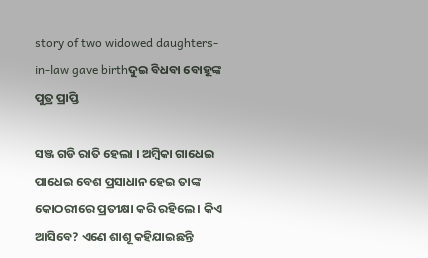story of two widowed daughters-in-law gave birthଦୁଇ ବିଧବା ବୋହୂଙ୍କ ପୁତ୍ର ପ୍ରାପ୍ତି

ସଞ୍ଜ ଗଡି ରାତି ହେଲା । ଅମ୍ବିକା ଗାଧେଇ ପାଧେଇ ବେଶ ପ୍ରସାଧାନ ହେଇ ତାଙ୍କ କୋଠରୀରେ ପ୍ରତୀକ୍ଷା କରି ରହିଲେ । କିଏ ଆସିବେ? ଏଣେ ଶାଶୂ କହିଯାଇଛନ୍ତି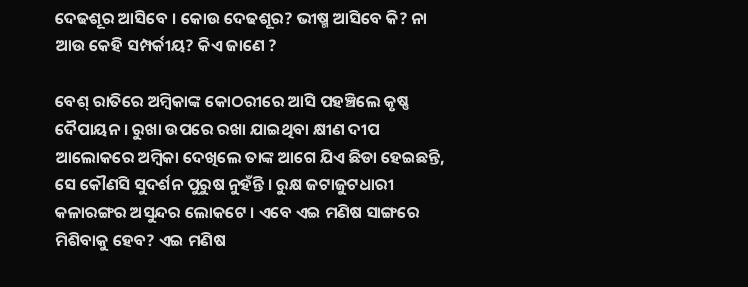ଦେଢଶୂର ଆସିବେ । କୋଉ ଦେଢଶୂର? ଭୀଷ୍ମ ଆସିବେ କି? ନା ଆଉ କେହି ସମ୍ପର୍କୀୟ? କିଏ ଜାଣେ ?

ବେଶ୍ ରାତିରେ ଅମ୍ବିକାଙ୍କ କୋଠରୀରେ ଆସି ପହଞ୍ଚିଲେ କୃଷ୍ଣ ଦୈପାୟନ । ରୁଖା ଉପରେ ରଖା ଯାଇଥିବା କ୍ଷୀଣ ଦୀପ ଆଲୋକରେ ଅମ୍ବିକା ଦେଖିଲେ ତାଙ୍କ ଆଗେ ଯିଏ ଛିଡା ହେଇଛନ୍ତି, ସେ କୌଣସି ସୁଦର୍ଶନ ପୁରୁଷ ନୁହଁନ୍ତି । ରୁକ୍ଷ ଜଟାଜୁଟଧାରୀ କଳାରଙ୍ଗର ଅସୁନ୍ଦର ଲୋକଟେ । ଏବେ ଏଇ ମଣିଷ ସାଙ୍ଗରେ ମିଶିବାକୁ ହେବ? ଏଇ ମଣିଷ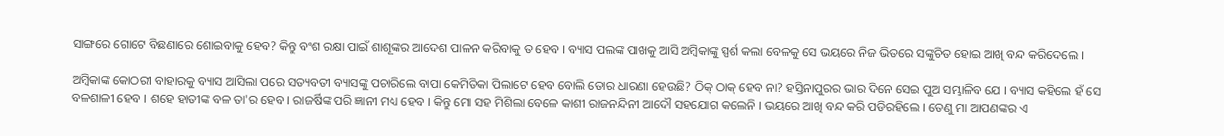ସାଙ୍ଗରେ ଗୋଟେ ବିଛଣାରେ ଶୋଇବାକୁ ହେବ? କିନ୍ତୁ ବଂଶ ରକ୍ଷା ପାଇଁ ଶାଶୂଙ୍କର ଆଦେଶ ପାଳନ କରିବାକୁ ତ ହେବ । ବ୍ୟାସ ପଲଙ୍କ ପାଖକୁ ଆସି ଅମ୍ବିକାଙ୍କୁ ସ୍ପର୍ଶ କଲା ବେଳକୁ ସେ ଭୟରେ ନିଜ ଭିତରେ ସଙ୍କୁଚିତ ହୋଇ ଆଖି ବନ୍ଦ କରିଦେଲେ ।

ଅମ୍ବିକାଙ୍କ କୋଠରୀ ବାହାରକୁ ବ୍ୟାସ ଆସିଲା ପରେ ସତ୍ୟବତୀ ବ୍ୟାସଙ୍କୁ ପଚାରିଲେ ବାପା କେମିତିକା ପିଲାଟେ ହେବ ବୋଲି ତୋର ଧାରଣା ହେଉଛି? ଠିକ୍ ଠାକ୍ ହେବ ନା? ହସ୍ତିନାପୁରର ଭାର ଦିନେ ସେଇ ପୁଅ ସମ୍ଭାଳିବ ଯେ । ବ୍ୟାସ କହିଲେ ହଁ ସେ ବଳଶାଳୀ ହେବ । ଶହେ ହାତୀଙ୍କ ବଳ ତା'ର ହେବ । ରାଜର୍ଷିଙ୍କ ପରି ଜ୍ଞାନୀ ମଧ୍ୟ ହେବ । କିନ୍ତୁ ମୋ ସହ ମିଶିଲା ବେଳେ କାଶୀ ରାଜନନ୍ଦିନୀ ଆଦୌ ସହଯୋଗ କଲେନି । ଭୟରେ ଆଖି ବନ୍ଦ କରି ପଡିରହିଲେ । ତେଣୁ ମା ଆପଣଙ୍କର ଏ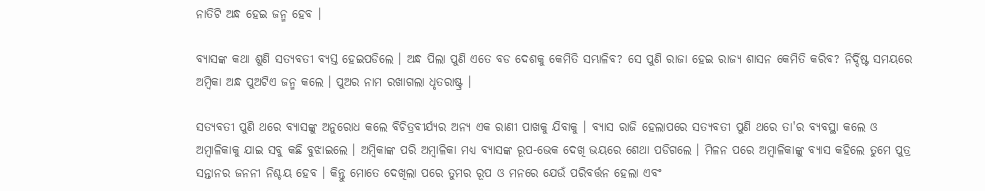ନାତିଟି ଅନ୍ଧ ହେଇ ଜନ୍ମ ହେବ ।

ବ୍ୟାସଙ୍କ କଥା ଶୁଣି ସତ୍ୟବତୀ ବ୍ୟସ୍ତ ହେଇପଡିଲେ । ଅନ୍ଧ ପିଲା ପୁଣି ଏତେ ବଡ ଦେଶକୁ କେମିତି ସମ୍ଭାଳିବ? ସେ ପୁଣି ରାଜା ହେଇ ରାଜ୍ୟ ଶାସନ କେମିତି କରିବ? ନିର୍ଦ୍ଦିଷ୍ଟ ସମୟରେ ଅମ୍ବିକା ଅନ୍ଧ ପୁଅଟିଏ ଜନ୍ମ କଲେ । ପୁଅର ନାମ ରଖାଗଲା ଧୃତରାଷ୍ଟ୍ର ।

ସତ୍ୟବତୀ ପୁଣି ଥରେ ବ୍ୟାସଙ୍କୁ ଅନୁରୋଧ କଲେ ବିଚିତ୍ରବୀର୍ଯ୍ୟର ଅନ୍ୟ ଏକ ରାଣୀ ପାଖକୁ ଯିବାକୁ । ବ୍ୟାସ ରାଜି ହେଲାପରେ ସତ୍ୟବତୀ ପୁଣି ଥରେ ତା'ର ବ୍ୟବସ୍ଥା କଲେ ଓ ଅମ୍ବାଳିକାକୁ ଯାଇ ସବୁ କଛି ବୁଝାଇଲେ । ଅମ୍ବିକାଙ୍କ ପରି ଅମ୍ବାଳିକା ମଧ୍ୟ ବ୍ୟାସଙ୍କ ରୂପ-ଭେକ ଦେଖି ଭୟରେ ଶେଥା ପଡିଗଲେ । ମିଳନ ପରେ ଅମ୍ବାଳିକାଙ୍କୁ ବ୍ୟାସ କହିଲେ ତୁମେ ପୁତ୍ର ସନ୍ତାନର ଜନନୀ ନିଶ୍ଚୟ ହେବ । କିନ୍ତୁ ମୋତେ ଦେଖିଲା ପରେ ତୁମର ରୂପ ଓ ମନରେ ଯେଉଁ ପରିବର୍ତ୍ତନ ହେଲା ଏବଂ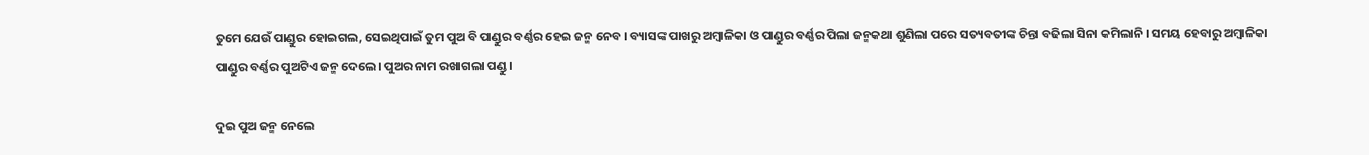ତୁମେ ଯେଉଁ ପାଣ୍ଡୁର ହୋଇଗଲ, ସେଇଥିପାଇଁ ତୁମ ପୁଅ ବି ପାଣ୍ଡୁର ବର୍ଣ୍ଣର ହେଇ ଜନ୍ମ ନେବ । ବ୍ୟାସଙ୍କ ପାଖରୁ ଅମ୍ବାଳିକା ଓ ପାଣ୍ଡୁର ବର୍ଣ୍ଣର ପିଲା ଜନ୍ମକଥା ଶୁଣିଲା ପରେ ସତ୍ୟବତୀଙ୍କ ଚିନ୍ତା ବଢିଲା ସିନା କମିଲାନି । ସମୟ ହେବାରୁ ଅମ୍ବାଳିକା ପାଣ୍ଡୁର ବର୍ଣ୍ଣର ପୁଅଟିଏ ଜନ୍ମ ଦେଲେ। ପୁଅର ନାମ ରଖାଗଲା ପଣ୍ଡୁ ।

ଦୁଇ ପୁଅ ଜନ୍ମ ନେଲେ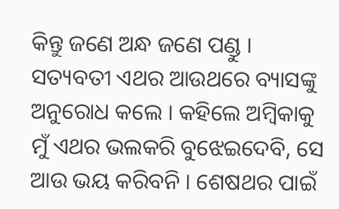କିନ୍ତୁ ଜଣେ ଅନ୍ଧ ଜଣେ ପଣ୍ଡୁ । ସତ୍ୟବତୀ ଏଥର ଆଉଥରେ ବ୍ୟାସଙ୍କୁ ଅନୁରୋଧ କଲେ । କହିଲେ ଅମ୍ବିକାକୁ ମୁଁ ଏଥର ଭଲକରି ବୁଝେଇଦେବି, ସେ ଆଉ ଭୟ କରିବନି । ଶେଷଥର ପାଇଁ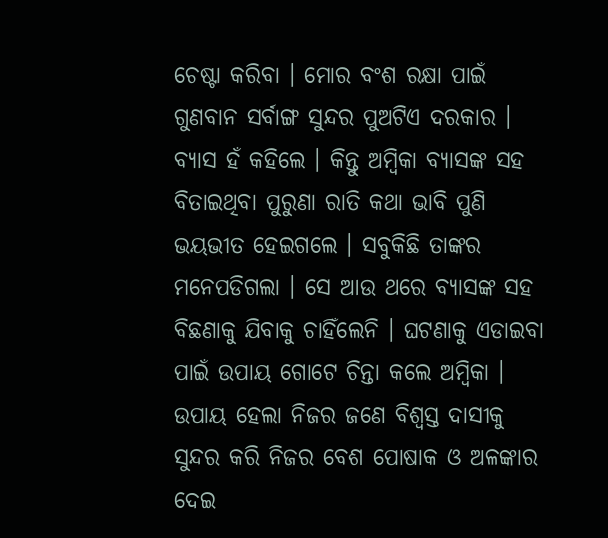ଚେଷ୍ଟା କରିବା । ମୋର ବଂଶ ରକ୍ଷା ପାଇଁ ଗୁଣବାନ ସର୍ବାଙ୍ଗ ସୁନ୍ଦର ପୁଅଟିଏ ଦରକାର । ବ୍ୟାସ ହଁ କହିଲେ । କିନ୍ତୁ ଅମ୍ବିକା ବ୍ୟାସଙ୍କ ସହ ବିତାଇଥିବା ପୁରୁଣା ରାତି କଥା ଭାବି ପୁଣି ଭୟଭୀତ ହେଇଗଲେ । ସବୁକିଛି ତାଙ୍କର ମନେପଡିଗଲା । ସେ ଆଉ ଥରେ ବ୍ୟାସଙ୍କ ସହ ବିଛଣାକୁ ଯିବାକୁ ଚାହିଁଲେନି । ଘଟଣାକୁ ଏଡାଇବା ପାଇଁ ଉପାୟ ଗୋଟେ ଚିନ୍ତା କଲେ ଅମ୍ବିକା । ଉପାୟ ହେଲା ନିଜର ଜଣେ ବିଶ୍ୱସ୍ତ ଦାସୀକୁ ସୁନ୍ଦର କରି ନିଜର ବେଶ ପୋଷାକ ଓ ଅଳଙ୍କାର ଦେଇ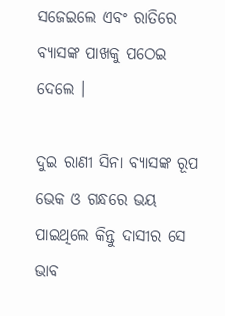ସଜେଇଲେ ଏବଂ ରାତିରେ ବ୍ୟାସଙ୍କ ପାଖକୁ ପଠେଇ ଦେଲେ ।

ଦୁଇ ରାଣୀ ସିନା ବ୍ୟାସଙ୍କ ରୂପ ଭେକ ଓ ଗନ୍ଧରେ ଭୟ ପାଇଥିଲେ କିନ୍ତୁ ଦାସୀର ସେ ଭାବ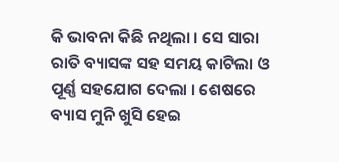କି ଭାବନା କିଛି ନଥିଲା । ସେ ସାରା ରାତି ବ୍ୟାସଙ୍କ ସହ ସମୟ କାଟିଲା ଓ ପୂର୍ଣ୍ଣ ସହଯୋଗ ଦେଲା । ଶେଷରେ ବ୍ୟାସ ମୁନି ଖୁସି ହେଇ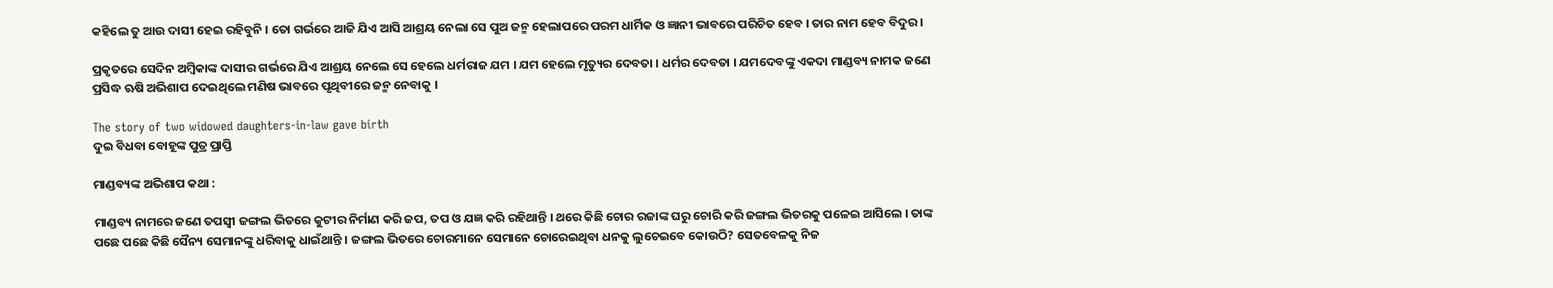କହିଲେ ତୁ ଆଉ ଦାସୀ ହେଇ ରହିବୁନି । ତୋ ଗର୍ଭରେ ଆଜି ଯିଏ ଆସି ଆଶ୍ରୟ ନେଲା ସେ ପୁଅ ଜନ୍ମ ହେଲାପରେ ପରମ ଧାର୍ମିକ ଓ ଜ୍ଞାନୀ ଭାବରେ ପରିଚିତ ହେବ । ତାର ନାମ ହେବ ବିଦୁର ।

ପ୍ରକୃତରେ ସେଦିନ ଅମ୍ବିକାଙ୍କ ଦାସୀର ଗର୍ଭରେ ଯିଏ ଆଶ୍ରୟ ନେଲେ ସେ ହେଲେ ଧର୍ମରାଜ ଯମ । ଯମ ହେଲେ ମୃତ୍ୟୁର ଦେବତା । ଧର୍ମର ଦେବତା । ଯମଦେବଙ୍କୁ ଏକଦା ମାଣ୍ଡବ୍ୟ ନାମକ ଜଣେ ପ୍ରସିଦ୍ଧ ଋଷି ଅଭିଶାପ ଦେଇଥିଲେ ମଣିଷ ଭାବରେ ପୃଥିବୀରେ ଜନ୍ମ ନେବାକୁ ।

The story of two widowed daughters-in-law gave birth
ଦୁଇ ବିଧବା ବୋହୂଙ୍କ ପୁତ୍ର ପ୍ରାପ୍ତି

ମାଣ୍ଡବ୍ୟଙ୍କ ଅଭିଶାପ କଥା :

ମାଣ୍ଡବ୍ୟ ନାମରେ ଜଣେ ତପସ୍ୱୀ ଜଙ୍ଗଲ ଭିତରେ କୁଟୀର ନିର୍ମାଣ କରି ଜପ, ତପ ଓ ଯଜ୍ଞ କରି ରହିଥାନ୍ତି । ଥରେ କିଛି ଚୋର ରଜାଙ୍କ ଘରୁ ଚୋରି କରି ଜଙ୍ଗଲ ଭିତରକୁ ପଳେଇ ଆସିଲେ । ତାଙ୍କ ପଛେ ପଛେ କିଛି ସୈନ୍ୟ ସେମାନଙ୍କୁ ଧରିବାକୁ ଧାଇଁଥାନ୍ତି । ଜଙ୍ଗଲ ଭିତରେ ଚୋରମାନେ ସେମାନେ ଚୋରେଇଥିବା ଧନକୁ ଲୁଚେଇବେ କୋଉଠି? ସେତବେଳକୁ ନିଜ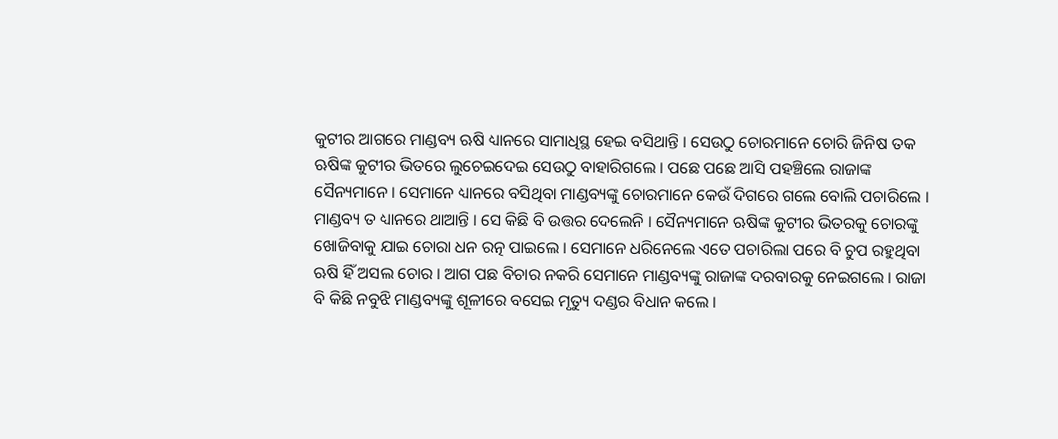କୁଟୀର ଆଗରେ ମାଣ୍ଡବ୍ୟ ଋଷି ଧ୍ୟାନରେ ସାମାଧିସ୍ଥ ହେଇ ବସିଥାନ୍ତି । ସେଉଠୁ ଚୋରମାନେ ଚୋରି ଜିନିଷ ତକ ଋଷିଙ୍କ କୁଟୀର ଭିତରେ ଲୁଚେଇଦେଇ ସେଉଠୁ ବାହାରିଗଲେ । ପଛେ ପଛେ ଆସି ପହଞ୍ଚିଲେ ରାଜାଙ୍କ ସୈନ୍ୟମାନେ । ସେମାନେ ଧ୍ୟାନରେ ବସିଥିବା ମାଣ୍ଡବ୍ୟଙ୍କୁ ଚୋରମାନେ କେଉଁ ଦିଗରେ ଗଲେ ବୋଲି ପଚାରିଲେ । ମାଣ୍ଡବ୍ୟ ତ ଧ୍ୟାନରେ ଥାଆନ୍ତି । ସେ କିଛି ବି ଉତ୍ତର ଦେଲେନି । ସୈନ୍ୟମାନେ ଋଷିଙ୍କ କୁଟୀର ଭିତରକୁ ଚୋରଙ୍କୁ ଖୋଜିବାକୁ ଯାଇ ଚୋରା ଧନ ରତ୍ନ ପାଇଲେ । ସେମାନେ ଧରିନେଲେ ଏତେ ପଚାରିଲା ପରେ ବି ଚୁପ ରହୁଥିବା ଋଷି ହିଁ ଅସଲ ଚୋର । ଆଗ ପଛ ବିଚାର ନକରି ସେମାନେ ମାଣ୍ଡବ୍ୟଙ୍କୁ ରାଜାଙ୍କ ଦରବାରକୁ ନେଇଗଲେ । ରାଜା ବି କିଛି ନବୁଝି ମାଣ୍ଡବ୍ୟଙ୍କୁ ଶୂଳୀରେ ବସେଇ ମୃତ୍ୟୁ ଦଣ୍ଡର ବିଧାନ କଲେ ।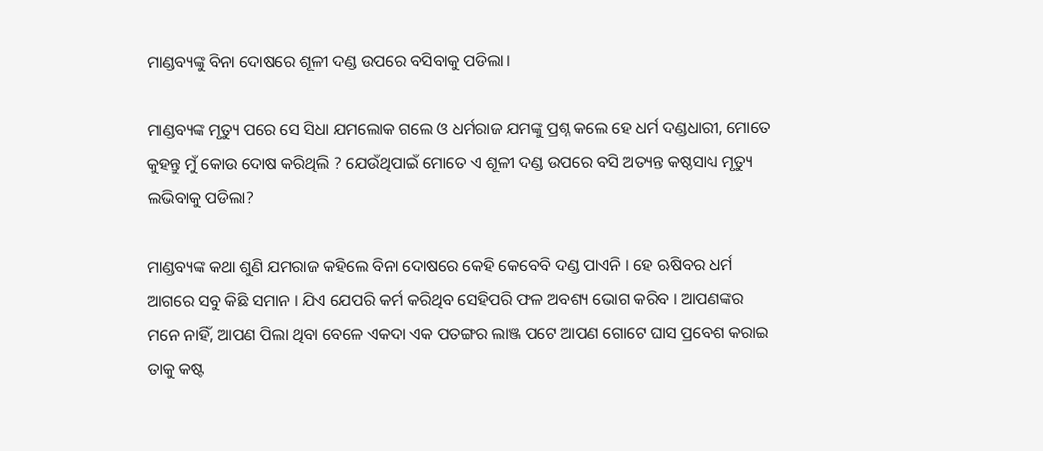ମାଣ୍ଡବ୍ୟଙ୍କୁ ବିନା ଦୋଷରେ ଶୂଳୀ ଦଣ୍ଡ ଉପରେ ବସିବାକୁ ପଡିଲା।

ମାଣ୍ଡବ୍ୟଙ୍କ ମୃତ୍ୟୁ ପରେ ସେ ସିଧା ଯମଲୋକ ଗଲେ ଓ ଧର୍ମରାଜ ଯମଙ୍କୁ ପ୍ରଶ୍ନ କଲେ ହେ ଧର୍ମ ଦଣ୍ଡଧାରୀ, ମୋତେ କୁହନ୍ତୁ ମୁଁ କୋଉ ଦୋଷ କରିଥିଲି ? ଯେଉଁଥିପାଇଁ ମୋତେ ଏ ଶୂଳୀ ଦଣ୍ଡ ଉପରେ ବସି ଅତ୍ୟନ୍ତ କଷ୍ଠସାଧ୍ୟ ମୃତ୍ୟୁ ଲଭିବାକୁ ପଡିଲା?

ମାଣ୍ଡବ୍ୟଙ୍କ କଥା ଶୁଣି ଯମରାଜ କହିଲେ ବିନା ଦୋଷରେ କେହି କେବେବି ଦଣ୍ଡ ପାଏନି । ହେ ଋଷିବର ଧର୍ମ ଆଗରେ ସବୁ କିଛି ସମାନ । ଯିଏ ଯେପରି କର୍ମ କରିଥିବ ସେହିପରି ଫଳ ଅବଶ୍ୟ ଭୋଗ କରିବ । ଆପଣଙ୍କର ମନେ ନାହିଁ, ଆପଣ ପିଲା ଥିବା ବେଳେ ଏକଦା ଏକ ପତଙ୍ଗର ଲାଞ୍ଜ ପଟେ ଆପଣ ଗୋଟେ ଘାସ ପ୍ରବେଶ କରାଇ ତାକୁ କଷ୍ଟ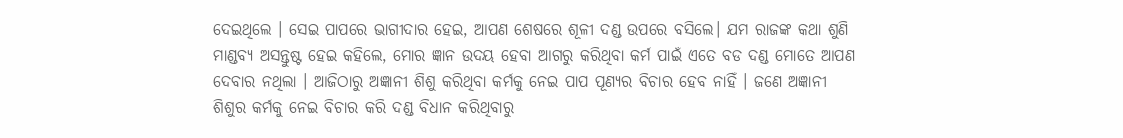ଦେଇଥିଲେ । ସେଇ ପାପରେ ଭାଗୀଦାର ହେଇ, ଆପଣ ଶେଷରେ ଶୂଳୀ ଦଣ୍ଡ ଉପରେ ବସିଲେ। ଯମ ରାଜଙ୍କ କଥା ଶୁଣି ମାଣ୍ଡବ୍ୟ ଅସନ୍ତୁଷ୍ଟ ହେଇ କହିଲେ, ମୋର ଜ୍ଞାନ ଉଦୟ ହେବା ଆଗରୁ କରିଥିବା କର୍ମ ପାଇଁ ଏତେ ବଡ ଦଣ୍ଡ ମୋତେ ଆପଣ ଦେବାର ନଥିଲା । ଆଜିଠାରୁ ଅଜ୍ଞାନୀ ଶିଶୁ କରିଥିବା କର୍ମକୁ ନେଇ ପାପ ପୂଣ୍ୟର ବିଚାର ହେବ ନାହିଁ । ଜଣେ ଅଜ୍ଞାନୀ ଶିଶୁର କର୍ମକୁ ନେଇ ବିଚାର କରି ଦଣ୍ଡ ବିଧାନ କରିଥିବାରୁ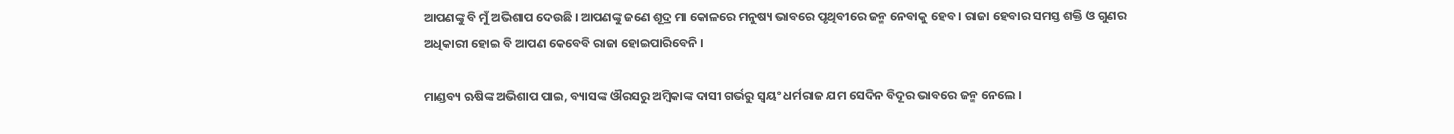ଆପଣଙ୍କୁ ବି ମୁଁ ଅଭିଶାପ ଦେଉଛି । ଆପଣଙ୍କୁ ଜଣେ ଶୂଦ୍ର ମା କୋଳରେ ମନୁଷ୍ୟ ଭାବରେ ପୃଥିବୀରେ ଜନ୍ମ ନେବାକୁ ହେବ । ରାଜା ହେବାର ସମସ୍ତ ଶକ୍ତି ଓ ଗୁଣର ଅଧିକାରୀ ହୋଇ ବି ଆପଣ କେବେବି ରାଜା ହୋଇପାରିବେନି ।

ମାଣ୍ଡବ୍ୟ ଋଷିଙ୍କ ଅଭିଶାପ ପାଇ, ବ୍ୟାସଙ୍କ ଔରସରୁ ଅମ୍ବିକାଙ୍କ ଦାସୀ ଗର୍ଭରୁ ସ୍ୱୟଂ ଧର୍ମରାଜ ଯମ ସେଦିନ ବିଦୂର ଭାବରେ ଜନ୍ମ ନେଲେ ।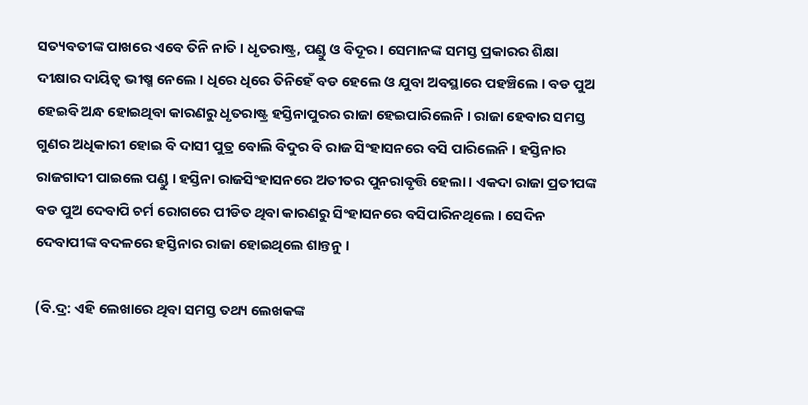ସତ୍ୟବତୀଙ୍କ ପାଖରେ ଏବେ ତିନି ନାତି । ଧୃତରାଷ୍ଟ୍ର, ପଣ୍ଡୁ ଓ ବିଦୂର । ସେମାନଙ୍କ ସମସ୍ତ ପ୍ରକାରର ଶିକ୍ଷା ଦୀକ୍ଷାର ଦାୟିତ୍ୱ ଭୀଷ୍ମ ନେଲେ । ଧିରେ ଧିରେ ତିନିହେଁ ବଡ ହେଲେ ଓ ଯୁବା ଅବସ୍ଥାରେ ପହଞ୍ଚିଲେ । ବଡ ପୁଅ ହେଇବି ଅନ୍ଧ ହୋଇଥିବା କାରଣରୁ ଧୃତରାଷ୍ଟ୍ର ହସ୍ତିନାପୁରର ରାଜା ହେଇପାରିଲେନି । ରାଜା ହେବାର ସମସ୍ତ ଗୁଣର ଅଧିକାରୀ ହୋଇ ବି ଦାସୀ ପୁତ୍ର ବୋଲି ବିଦୁର ବି ରାଜ ସିଂହାସନରେ ବସି ପାରିଲେନି । ହସ୍ତିନାର ରାଜଗାଦୀ ପାଇଲେ ପଣ୍ଡୁ । ହସ୍ତିନା ରାଜସିଂହାସନରେ ଅତୀତର ପୁନରାବୃତ୍ତି ହେଲା । ଏକଦା ରାଜା ପ୍ରତୀପଙ୍କ ବଡ ପୁଅ ଦେବାପି ଚର୍ମ ରୋଗରେ ପୀଡିତ ଥିବା କାରଣରୁ ସିଂହାସନରେ ବସିପାରିନଥିଲେ । ସେଦିନ ଦେବାପୀଙ୍କ ବଦଳରେ ହସ୍ତିନାର ରାଜା ହୋଇଥିଲେ ଶାନ୍ତନୁ ।

(ବି.ଦ୍ର: ଏହି ଲେଖାରେ ଥିବା ସମସ୍ତ ତଥ୍ୟ ଲେଖକଙ୍କ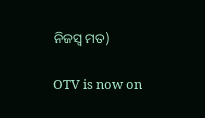ନିଜସ୍ୱ ମତ)

OTV is now on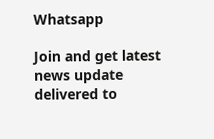Whatsapp

Join and get latest news update delivered to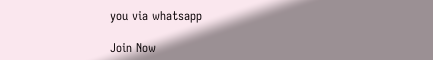you via whatsapp

Join Now